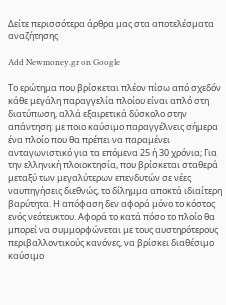Δείτε περισσότερα άρθρα μας στα αποτελέσματα αναζήτησης

Add Newmoney.gr on Google

Το ερώτημα που βρίσκεται πλέον πίσω από σχεδόν κάθε μεγάλη παραγγελία πλοίου είναι απλό στη διατύπωση, αλλά εξαιρετικά δύσκολο στην απάντηση: με ποιο καύσιμο παραγγέλνεις σήμερα ένα πλοίο που θα πρέπει να παραμένει ανταγωνιστικό για τα επόμενα 25 ή 30 χρόνια; Για την ελληνική πλοιοκτησία, που βρίσκεται σταθερά μεταξύ των μεγαλύτερων επενδυτών σε νέες ναυπηγήσεις διεθνώς, το δίλημμα αποκτά ιδιαίτερη βαρύτητα. Η απόφαση δεν αφορά μόνο το κόστος ενός νεότευκτου. Αφορά το κατά πόσο το πλοίο θα μπορεί να συμμορφώνεται με τους αυστηρότερους περιβαλλοντικούς κανόνες, να βρίσκει διαθέσιμο καύσιμο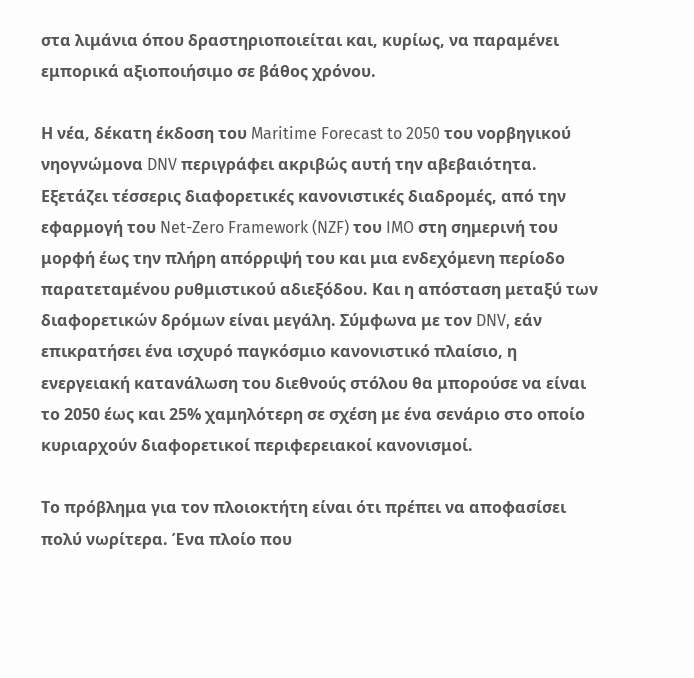στα λιμάνια όπου δραστηριοποιείται και, κυρίως, να παραμένει εμπορικά αξιοποιήσιμο σε βάθος χρόνου.

Η νέα, δέκατη έκδοση του Maritime Forecast to 2050 του νορβηγικού νηογνώμονα DNV περιγράφει ακριβώς αυτή την αβεβαιότητα. Εξετάζει τέσσερις διαφορετικές κανονιστικές διαδρομές, από την εφαρμογή του Net-Zero Framework (NZF) του IMO στη σημερινή του μορφή έως την πλήρη απόρριψή του και μια ενδεχόμενη περίοδο παρατεταμένου ρυθμιστικού αδιεξόδου. Και η απόσταση μεταξύ των διαφορετικών δρόμων είναι μεγάλη. Σύμφωνα με τον DNV, εάν επικρατήσει ένα ισχυρό παγκόσμιο κανονιστικό πλαίσιο, η ενεργειακή κατανάλωση του διεθνούς στόλου θα μπορούσε να είναι το 2050 έως και 25% χαμηλότερη σε σχέση με ένα σενάριο στο οποίο κυριαρχούν διαφορετικοί περιφερειακοί κανονισμοί.

Το πρόβλημα για τον πλοιοκτήτη είναι ότι πρέπει να αποφασίσει πολύ νωρίτερα. Ένα πλοίο που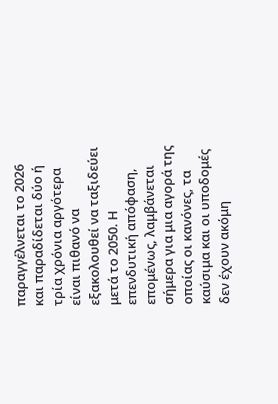παραγγέλνεται το 2026 και παραδίδεται δύο ή τρία χρόνια αργότερα είναι πιθανό να εξακολουθεί να ταξιδεύει μετά το 2050. Η επενδυτική απόφαση, επομένως, λαμβάνεται σήμερα για μια αγορά της οποίας οι κανόνες, τα καύσιμα και οι υποδομές δεν έχουν ακόμη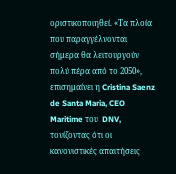οριστικοποιηθεί. «Τα πλοία που παραγγέλνονται σήμερα θα λειτουργούν πολύ πέρα από το 2050», επισημαίνει η Cristina Saenz de Santa Maria, CEO Maritime του  DNV, τονίζοντας ότι οι κανονιστικές απαιτήσεις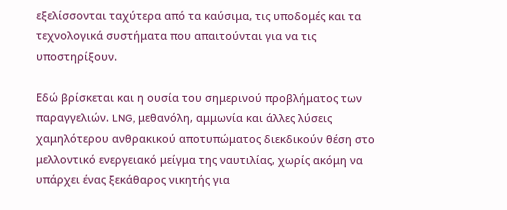εξελίσσονται ταχύτερα από τα καύσιμα, τις υποδομές και τα τεχνολογικά συστήματα που απαιτούνται για να τις υποστηρίξουν.

Εδώ βρίσκεται και η ουσία του σημερινού προβλήματος των παραγγελιών. LNG, μεθανόλη, αμμωνία και άλλες λύσεις χαμηλότερου ανθρακικού αποτυπώματος διεκδικούν θέση στο μελλοντικό ενεργειακό μείγμα της ναυτιλίας, χωρίς ακόμη να υπάρχει ένας ξεκάθαρος νικητής για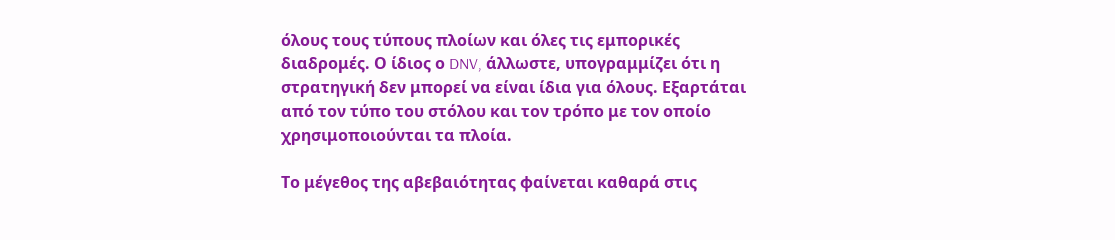όλους τους τύπους πλοίων και όλες τις εμπορικές διαδρομές. Ο ίδιος ο DNV, άλλωστε, υπογραμμίζει ότι η στρατηγική δεν μπορεί να είναι ίδια για όλους. Εξαρτάται από τον τύπο του στόλου και τον τρόπο με τον οποίο χρησιμοποιούνται τα πλοία.

Το μέγεθος της αβεβαιότητας φαίνεται καθαρά στις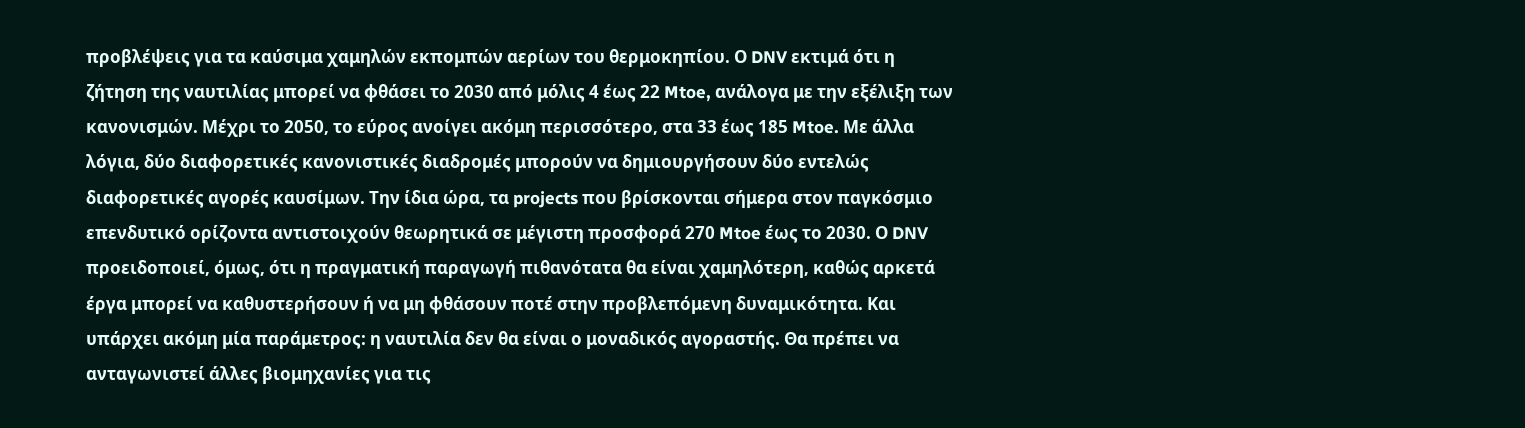προβλέψεις για τα καύσιμα χαμηλών εκπομπών αερίων του θερμοκηπίου. Ο DNV εκτιμά ότι η ζήτηση της ναυτιλίας μπορεί να φθάσει το 2030 από μόλις 4 έως 22 Mtoe, ανάλογα με την εξέλιξη των κανονισμών. Μέχρι το 2050, το εύρος ανοίγει ακόμη περισσότερο, στα 33 έως 185 Mtoe. Με άλλα λόγια, δύο διαφορετικές κανονιστικές διαδρομές μπορούν να δημιουργήσουν δύο εντελώς διαφορετικές αγορές καυσίμων. Την ίδια ώρα, τα projects που βρίσκονται σήμερα στον παγκόσμιο επενδυτικό ορίζοντα αντιστοιχούν θεωρητικά σε μέγιστη προσφορά 270 Mtoe έως το 2030. Ο DNV προειδοποιεί, όμως, ότι η πραγματική παραγωγή πιθανότατα θα είναι χαμηλότερη, καθώς αρκετά έργα μπορεί να καθυστερήσουν ή να μη φθάσουν ποτέ στην προβλεπόμενη δυναμικότητα. Και υπάρχει ακόμη μία παράμετρος: η ναυτιλία δεν θα είναι ο μοναδικός αγοραστής. Θα πρέπει να ανταγωνιστεί άλλες βιομηχανίες για τις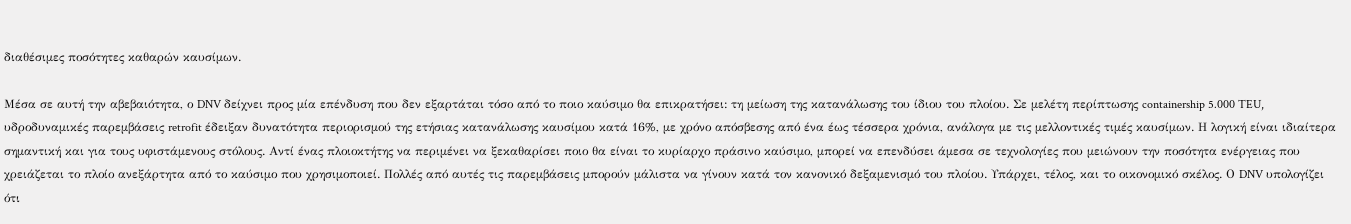διαθέσιμες ποσότητες καθαρών καυσίμων.

Μέσα σε αυτή την αβεβαιότητα, ο DNV δείχνει προς μία επένδυση που δεν εξαρτάται τόσο από το ποιο καύσιμο θα επικρατήσει: τη μείωση της κατανάλωσης του ίδιου του πλοίου. Σε μελέτη περίπτωσης containership 5.000 TEU, υδροδυναμικές παρεμβάσεις retrofit έδειξαν δυνατότητα περιορισμού της ετήσιας κατανάλωσης καυσίμου κατά 16%, με χρόνο απόσβεσης από ένα έως τέσσερα χρόνια, ανάλογα με τις μελλοντικές τιμές καυσίμων. Η λογική είναι ιδιαίτερα σημαντική και για τους υφιστάμενους στόλους. Αντί ένας πλοιοκτήτης να περιμένει να ξεκαθαρίσει ποιο θα είναι το κυρίαρχο πράσινο καύσιμο, μπορεί να επενδύσει άμεσα σε τεχνολογίες που μειώνουν την ποσότητα ενέργειας που χρειάζεται το πλοίο ανεξάρτητα από το καύσιμο που χρησιμοποιεί. Πολλές από αυτές τις παρεμβάσεις μπορούν μάλιστα να γίνουν κατά τον κανονικό δεξαμενισμό του πλοίου. Υπάρχει, τέλος, και το οικονομικό σκέλος. Ο DNV υπολογίζει ότι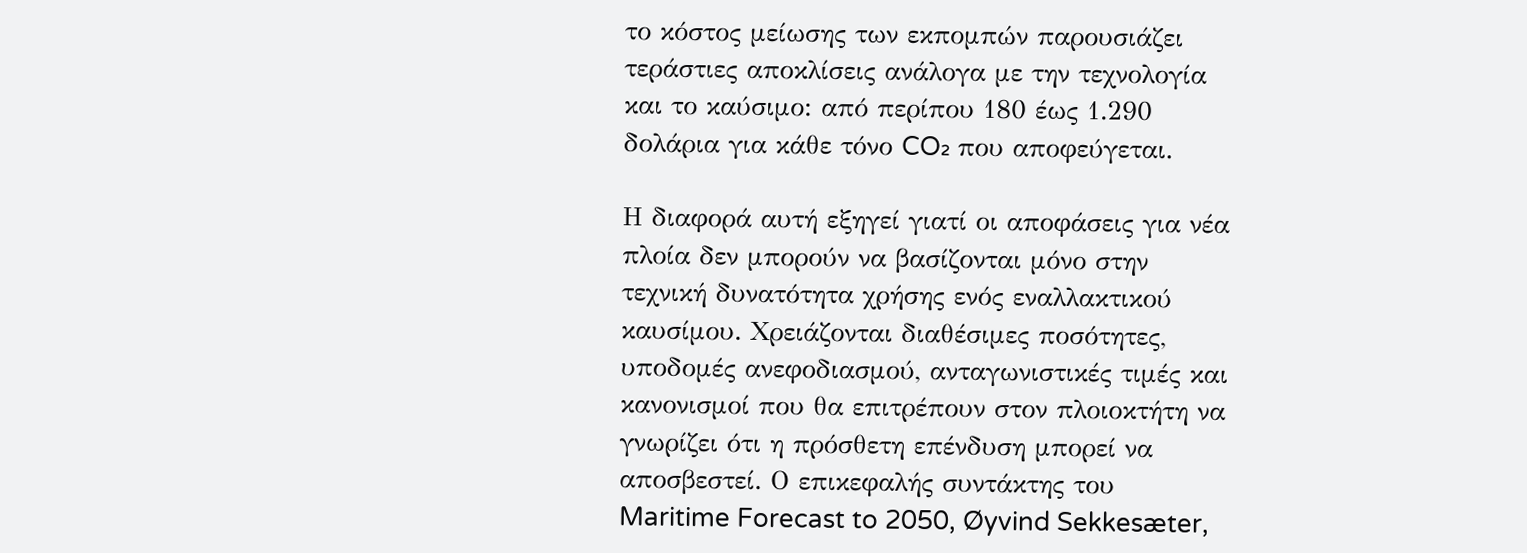το κόστος μείωσης των εκπομπών παρουσιάζει τεράστιες αποκλίσεις ανάλογα με την τεχνολογία και το καύσιμο: από περίπου 180 έως 1.290 δολάρια για κάθε τόνο CO₂ που αποφεύγεται.

Η διαφορά αυτή εξηγεί γιατί οι αποφάσεις για νέα πλοία δεν μπορούν να βασίζονται μόνο στην τεχνική δυνατότητα χρήσης ενός εναλλακτικού καυσίμου. Χρειάζονται διαθέσιμες ποσότητες, υποδομές ανεφοδιασμού, ανταγωνιστικές τιμές και κανονισμοί που θα επιτρέπουν στον πλοιοκτήτη να γνωρίζει ότι η πρόσθετη επένδυση μπορεί να αποσβεστεί. Ο επικεφαλής συντάκτης του Maritime Forecast to 2050, Øyvind Sekkesæter,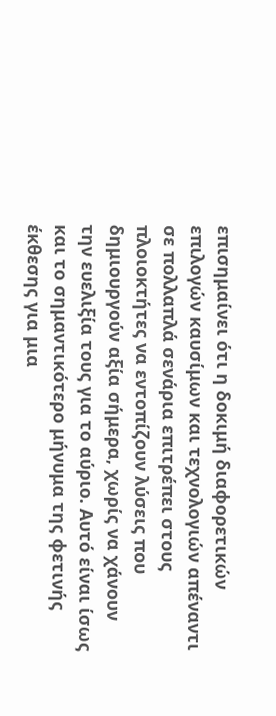επισημαίνει ότι η δοκιμή διαφορετικών επιλογών καυσίμων και τεχνολογιών απέναντι σε πολλαπλά σενάρια επιτρέπει στους πλοιοκτήτες να εντοπίζουν λύσεις που δημιουργούν αξία σήμερα, χωρίς να χάνουν την ευελιξία τους για το αύριο. Αυτό είναι ίσως και το σημαντικότερο μήνυμα της φετινής έκθεσης για μια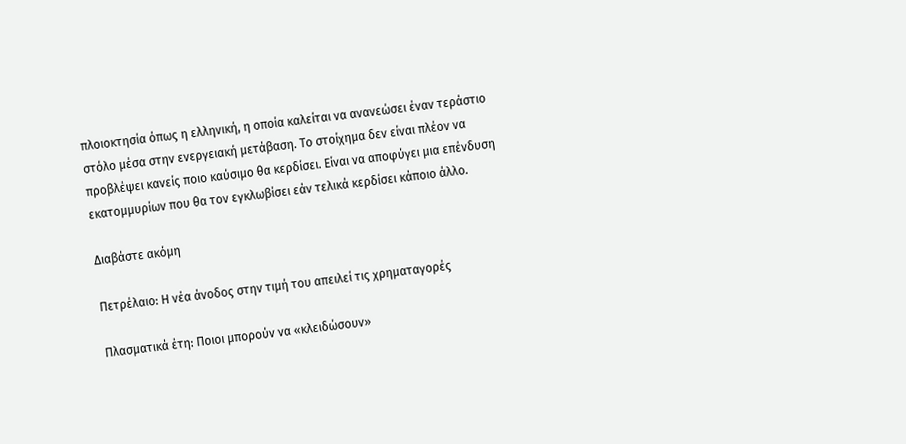πλοιοκτησία όπως η ελληνική, η οποία καλείται να ανανεώσει έναν τεράστιο στόλο μέσα στην ενεργειακή μετάβαση. Το στοίχημα δεν είναι πλέον να προβλέψει κανείς ποιο καύσιμο θα κερδίσει. Είναι να αποφύγει μια επένδυση εκατομμυρίων που θα τον εγκλωβίσει εάν τελικά κερδίσει κάποιο άλλο.

Διαβάστε ακόμη

Πετρέλαιο: Η νέα άνοδος στην τιμή του απειλεί τις χρηματαγορές

Πλασματικά έτη: Ποιοι μπορούν να «κλειδώσουν»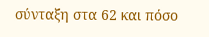σύνταξη στα 62 και πόσο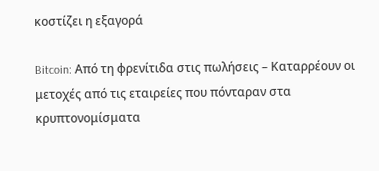κοστίζει η εξαγορά

Bitcoin: Από τη φρενίτιδα στις πωλήσεις – Καταρρέουν οι μετοχές από τις εταιρείες που πόνταραν στα κρυπτονομίσματα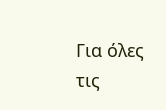Για όλες τις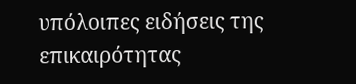υπόλοιπες ειδήσεις της επικαιρότητας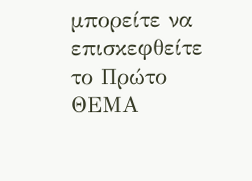μπορείτε να επισκεφθείτε το Πρώτο ΘΕΜΑ